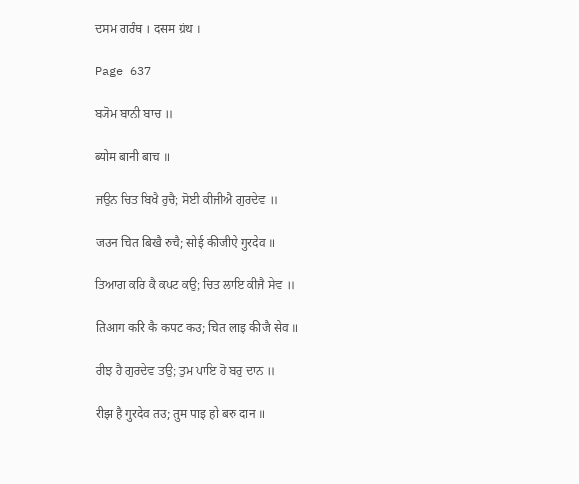ਦਸਮ ਗਰੰਥ । दसम ग्रंथ ।

Page 637

ਬ੍ਯੋਮ ਬਾਨੀ ਬਾਚ ॥

ब्योम बानी बाच ॥

ਜਉਨ ਚਿਤ ਬਿਖੈ ਰੁਚੈ; ਸੋਈ ਕੀਜੀਐ ਗੁਰਦੇਵ ॥

जउन चित बिखै रुचै; सोई कीजीऐ गुरदेव ॥

ਤਿਆਗ ਕਰਿ ਕੈ ਕਪਟ ਕਉ; ਚਿਤ ਲਾਇ ਕੀਜੈ ਸੇਵ ॥

तिआग करि कै कपट कउ; चित लाइ कीजै सेव ॥

ਰੀਝ ਹੈ ਗੁਰਦੇਵ ਤਉ; ਤੁਮ ਪਾਇ ਹੋ ਬਰੁ ਦਾਨ ॥

रीझ है गुरदेव तउ; तुम पाइ हो बरु दान ॥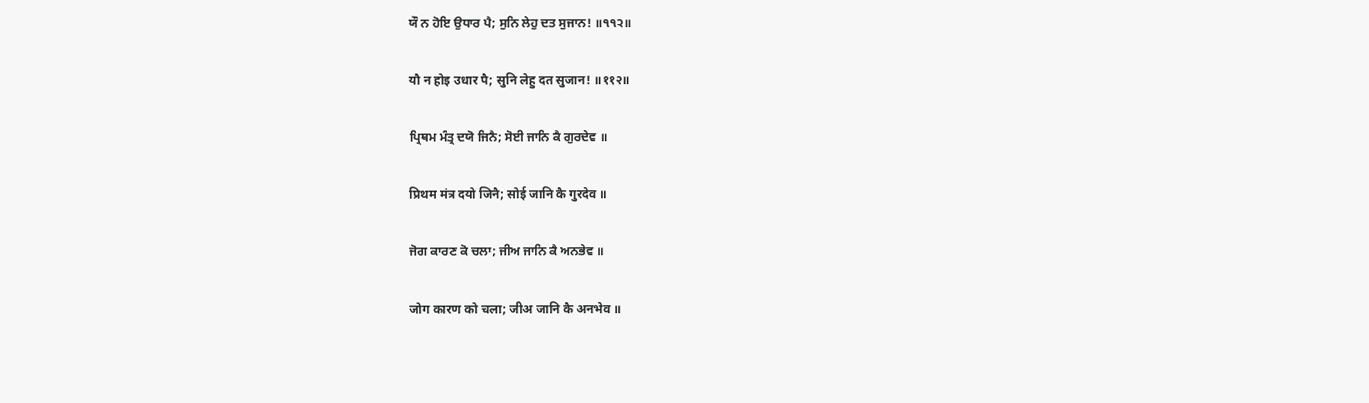ਯੌ ਨ ਹੋਇ ਉਧਾਰ ਪੈ; ਸੁਨਿ ਲੇਹੁ ਦਤ ਸੁਜਾਨ! ॥੧੧੨॥

यौ न होइ उधार पै; सुनि लेहु दत सुजान! ॥११२॥

ਪ੍ਰਿਥਮ ਮੰਤ੍ਰ ਦਯੋ ਜਿਨੈ; ਸੋਈ ਜਾਨਿ ਕੈ ਗੁਰਦੇਵ ॥

प्रिथम मंत्र दयो जिनै; सोई जानि कै गुरदेव ॥

ਜੋਗ ਕਾਰਣ ਕੋ ਚਲਾ; ਜੀਅ ਜਾਨਿ ਕੈ ਅਨਭੇਵ ॥

जोग कारण को चला; जीअ जानि कै अनभेव ॥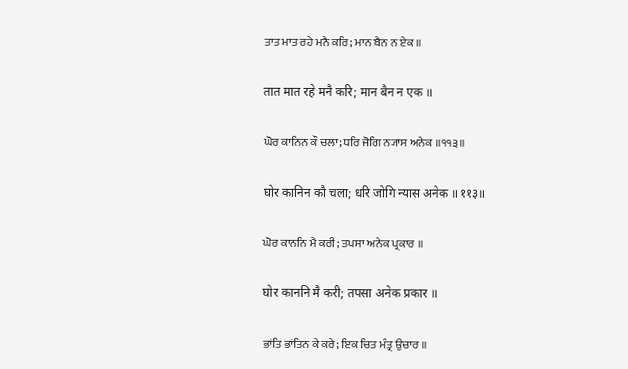ਤਾਤ ਮਾਤ ਰਹੇ ਮਨੈ ਕਰਿ; ਮਾਨ ਬੈਨ ਨ ਏਕ ॥

तात मात रहे मनै करि; मान बैन न एक ॥

ਘੋਰ ਕਾਨਿਨ ਕੌ ਚਲਾ; ਧਰਿ ਜੋਗਿ ਨ੍ਯਾਸ ਅਨੇਕ ॥੧੧੩॥

घोर कानिन कौ चला; धरि जोगि न्यास अनेक ॥११३॥

ਘੋਰ ਕਾਨਨਿ ਮੈ ਕਰੀ; ਤਪਸਾ ਅਨੇਕ ਪ੍ਰਕਾਰ ॥

घोर काननि मै करी; तपसा अनेक प्रकार ॥

ਭਾਂਤਿ ਭਾਂਤਿਨ ਕੇ ਕਰੇ; ਇਕ ਚਿਤ ਮੰਤ੍ਰ ਉਚਾਰ ॥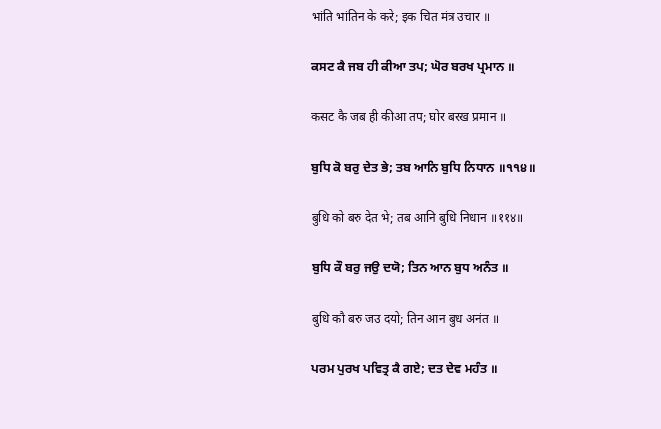भांति भांतिन के करे; इक चित मंत्र उचार ॥

ਕਸਟ ਕੈ ਜਬ ਹੀ ਕੀਆ ਤਪ; ਘੋਰ ਬਰਖ ਪ੍ਰਮਾਨ ॥

कसट कै जब ही कीआ तप; घोर बरख प्रमान ॥

ਬੁਧਿ ਕੋ ਬਰੁ ਦੇਤ ਭੇ; ਤਬ ਆਨਿ ਬੁਧਿ ਨਿਧਾਨ ॥੧੧੪॥

बुधि को बरु देत भे; तब आनि बुधि निधान ॥११४॥

ਬੁਧਿ ਕੌ ਬਰੁ ਜਉ ਦਯੋ; ਤਿਨ ਆਨ ਬੁਧ ਅਨੰਤ ॥

बुधि कौ बरु जउ दयो; तिन आन बुध अनंत ॥

ਪਰਮ ਪੁਰਖ ਪਵਿਤ੍ਰ ਕੈ ਗਏ; ਦਤ ਦੇਵ ਮਹੰਤ ॥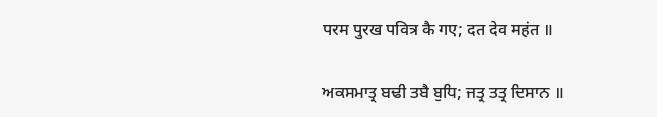परम पुरख पवित्र कै गए; दत देव महंत ॥

ਅਕਸਮਾਤ੍ਰ ਬਢੀ ਤਬੈ ਬੁਧਿ; ਜਤ੍ਰ ਤਤ੍ਰ ਦਿਸਾਨ ॥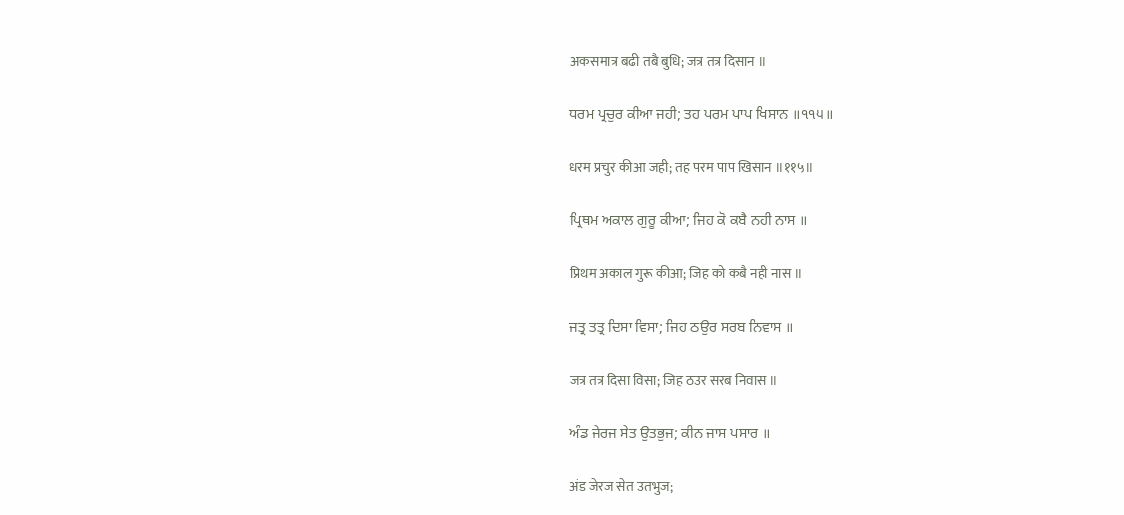अकसमात्र बढी तबै बुधि; जत्र तत्र दिसान ॥

ਧਰਮ ਪ੍ਰਚੁਰ ਕੀਆ ਜਹੀ; ਤਹ ਪਰਮ ਪਾਪ ਖਿਸਾਨ ॥੧੧੫॥

धरम प्रचुर कीआ जही; तह परम पाप खिसान ॥११५॥

ਪ੍ਰਿਥਮ ਅਕਾਲ ਗੁਰੂ ਕੀਆ; ਜਿਹ ਕੋ ਕਬੈ ਨਹੀ ਨਾਸ ॥

प्रिथम अकाल गुरू कीआ; जिह को कबै नही नास ॥

ਜਤ੍ਰ ਤਤ੍ਰ ਦਿਸਾ ਵਿਸਾ; ਜਿਹ ਠਉਰ ਸਰਬ ਨਿਵਾਸ ॥

जत्र तत्र दिसा विसा; जिह ठउर सरब निवास ॥

ਅੰਡ ਜੇਰਜ ਸੇਤ ਉਤਭੁਜ; ਕੀਨ ਜਾਸ ਪਸਾਰ ॥

अंड जेरज सेत उतभुज;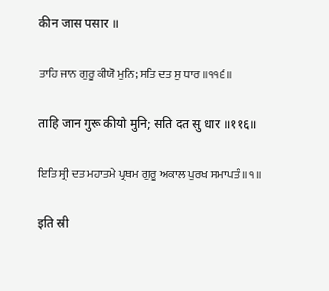कीन जास पसार ॥

ਤਾਹਿ ਜਾਨ ਗੁਰੂ ਕੀਯੋ ਮੁਨਿ; ਸਤਿ ਦਤ ਸੁ ਧਾਰ ॥੧੧੬॥

ताहि जान गुरू कीयो मुनि; सति दत सु धार ॥११६॥

ਇਤਿ ਸ੍ਰੀ ਦਤ ਮਹਾਤਮੇ ਪ੍ਰਥਮ ਗੁਰੂ ਅਕਾਲ ਪੁਰਖ ਸਮਾਪਤੰ ॥੧॥

इति स्री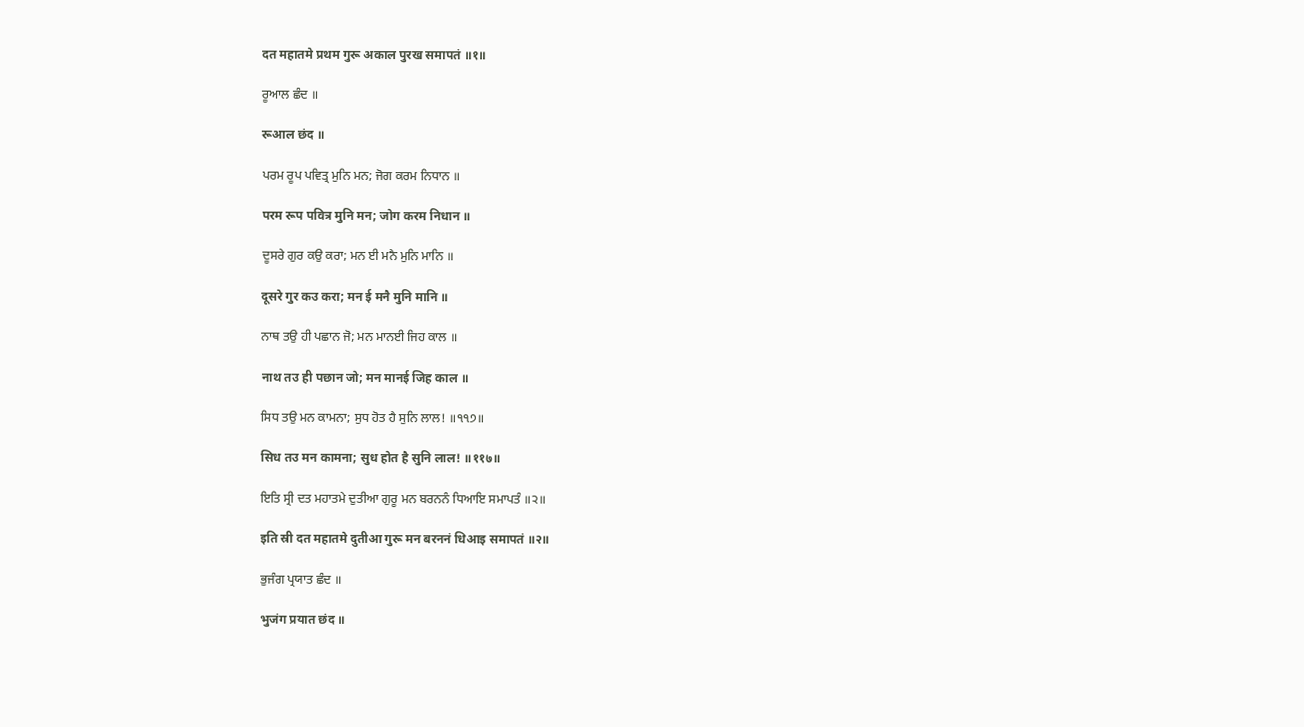दत महातमे प्रथम गुरू अकाल पुरख समापतं ॥१॥

ਰੂਆਲ ਛੰਦ ॥

रूआल छंद ॥

ਪਰਮ ਰੂਪ ਪਵਿਤ੍ਰ ਮੁਨਿ ਮਨ; ਜੋਗ ਕਰਮ ਨਿਧਾਨ ॥

परम रूप पवित्र मुनि मन; जोग करम निधान ॥

ਦੂਸਰੇ ਗੁਰ ਕਉ ਕਰਾ; ਮਨ ਈ ਮਨੈ ਮੁਨਿ ਮਾਨਿ ॥

दूसरे गुर कउ करा; मन ई मनै मुनि मानि ॥

ਨਾਥ ਤਉ ਹੀ ਪਛਾਨ ਜੋ; ਮਨ ਮਾਨਈ ਜਿਹ ਕਾਲ ॥

नाथ तउ ही पछान जो; मन मानई जिह काल ॥

ਸਿਧ ਤਉ ਮਨ ਕਾਮਨਾ; ਸੁਧ ਹੋਤ ਹੈ ਸੁਨਿ ਲਾਲ! ॥੧੧੭॥

सिध तउ मन कामना; सुध होत है सुनि लाल! ॥११७॥

ਇਤਿ ਸ੍ਰੀ ਦਤ ਮਹਾਤਮੇ ਦੁਤੀਆ ਗੁਰੂ ਮਨ ਬਰਨਨੰ ਧਿਆਇ ਸਮਾਪਤੰ ॥੨॥

इति स्री दत महातमे दुतीआ गुरू मन बरननं धिआइ समापतं ॥२॥

ਭੁਜੰਗ ਪ੍ਰਯਾਤ ਛੰਦ ॥

भुजंग प्रयात छंद ॥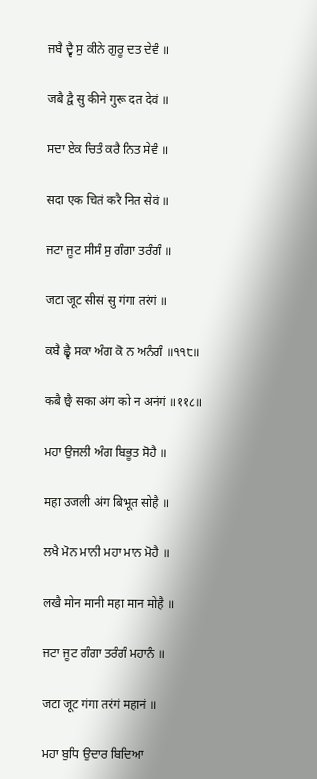ਜਬੈ ਦ੍ਵੈ ਸੁ ਕੀਨੇ ਗੁਰੂ ਦਤ ਦੇਵੰ ॥

जबै द्वै सु कीने गुरू दत देवं ॥

ਸਦਾ ਏਕ ਚਿਤੰ ਕਰੈ ਨਿਤ ਸੇਵੰ ॥

सदा एक चितं करै नित सेवं ॥

ਜਟਾ ਜੂਟ ਸੀਸੰ ਸੁ ਗੰਗਾ ਤਰੰਗੰ ॥

जटा जूट सीसं सु गंगा तरंगं ॥

ਕਬੈ ਛ੍ਵੈ ਸਕਾ ਅੰਗ ਕੋ ਨ ਅਨੰਗੰ ॥੧੧੮॥

कबै छ्वै सका अंग को न अनंगं ॥११८॥

ਮਹਾ ਉਜਲੀ ਅੰਗ ਬਿਭੂਤ ਸੋਹੈ ॥

महा उजली अंग बिभूत सोहै ॥

ਲਖੈ ਮੋਨ ਮਾਨੀ ਮਹਾ ਮਾਨ ਮੋਹੈ ॥

लखै मोन मानी महा मान मोहै ॥

ਜਟਾ ਜੂਟ ਗੰਗਾ ਤਰੰਗੰ ਮਹਾਨੰ ॥

जटा जूट गंगा तरंगं महानं ॥

ਮਹਾ ਬੁਧਿ ਉਦਾਰ ਬਿਦਿਆ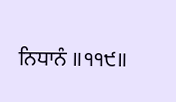ਨਿਧਾਨੰ ॥੧੧੯॥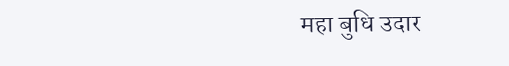महा बुधि उदार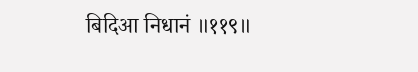बिदिआ निधानं ॥११९॥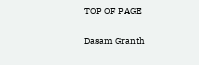TOP OF PAGE

Dasam Granth